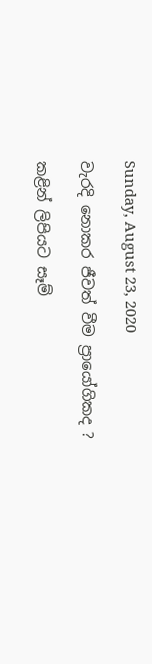Sunday, August 23, 2020

වැරදි නොකර ජීවත් වීම ප්‍රායෝගිකද ?

කළින් ලිපියට සෑම්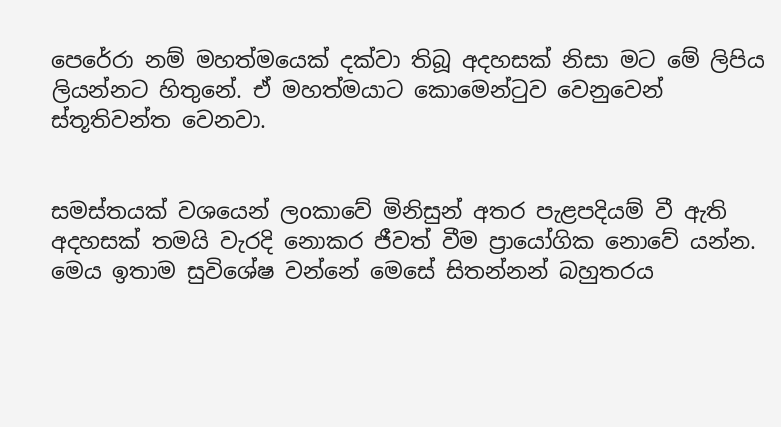පෙරේරා නම් මහත්මයෙක් දක්වා තිබූ අදහසක් නිසා මට මේ ලිපිය ලියන්නට හිතුනේ. ඒ මහත්මයාට කොමෙන්ටුව වෙනුවෙන් ස්තූතිවන්ත වෙනවා.


සමස්තයක් වශයෙන් ලoකාවේ මිනිසුන් අතර පැළපදියම් වී ඇති අදහසක් තමයි වැරදි නොකර ජීවත් වීම ප්‍රායෝගික නොවේ යන්න. මෙය ඉතාම සුවිශේෂ වන්නේ මෙසේ සිතන්නන් බහුතරය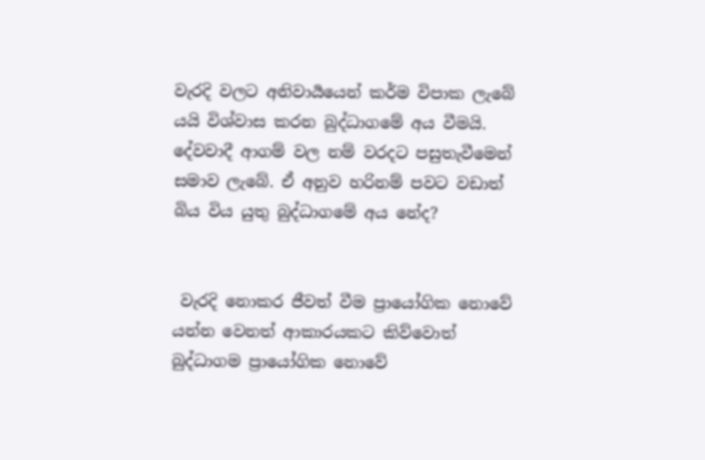වැරදි වලට අනිවාර්‍යයෙන් කර්ම විපාක ලැබේ යයි විශ්වාස කරන බුද්ධාගමේ අය වීමයි. දේවවාදී ආගම් වල නම් වරදට පසුතැවීමෙන් සමාව ලැබේ. ඒ අනුව හරිනම් පවට වඩාත් බිය විය යුතු බුද්ධාගමේ අය නේද?


 වැරදි නොකර ජීවත් වීම ප්‍රායෝගික නොවේ යන්න වෙනත් ආකාරයකට කිව්වොත් බුද්ධාගම ප්‍රායෝගික නොවේ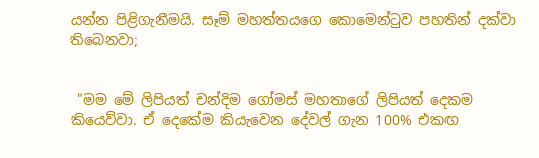යන්න පිළිගැනීමයි. සෑම් මහත්තයගෙ කොමෙන්ටුව පහතින් දක්වා තිබෙනවා;


 "මම මේ ලිපියත් චන්දිම ගෝමස් මහතාගේ ලිපියත් දෙකම කියෙව්වා. ඒ දෙකේම කියැවෙන දේවල් ගැන 100% එකඟ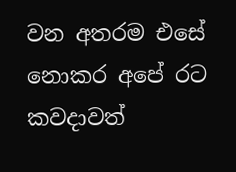වන අතරම එසේ නොකර අපේ රට කවදාවත්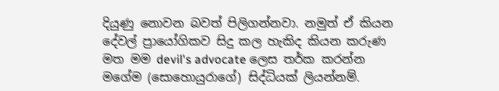දියුණු නොවන බවත් පිලිගන්නවා. නමුත් ඒ කියන දේවල් ප්‍රායෝගිකව සිදු කල හැකිද කියන කරුණ මත මම devil's advocate ලෙස තර්ක කරන්න මගේම (සොහොයුරාගේ) සිද්ධියක් ලියන්නම්.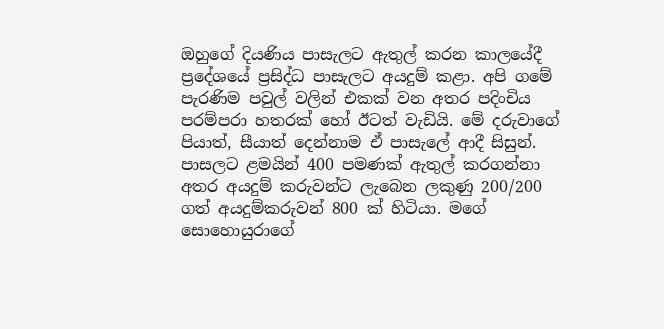ඔහුගේ දියණිය පාසැලට ඇතුල් කරන කාලයේදී ප්‍රදේශයේ ප්‍රසිද්ධ පාසැලට අයදුම් කළා. අපි ගමේ පැරණිම පවුල් වලින් එකක් වන අතර පදිංචිය පරම්පරා හතරක් හෝ ඊටත් වැඩියි. මේ දරුවාගේ පියාත්, සීයාත් දෙන්නාම ඒ පාසැලේ ආදී සිසුන්. පාසලට ළමයින් 400 පමණක් ඇතුල් කරගන්නා අතර අයදුම් කරුවන්ට ලැබෙන ලකුණු 200/200 ගත් අයදුම්කරුවන් 800 ක් හිටියා. මගේ සොහොයුරාගේ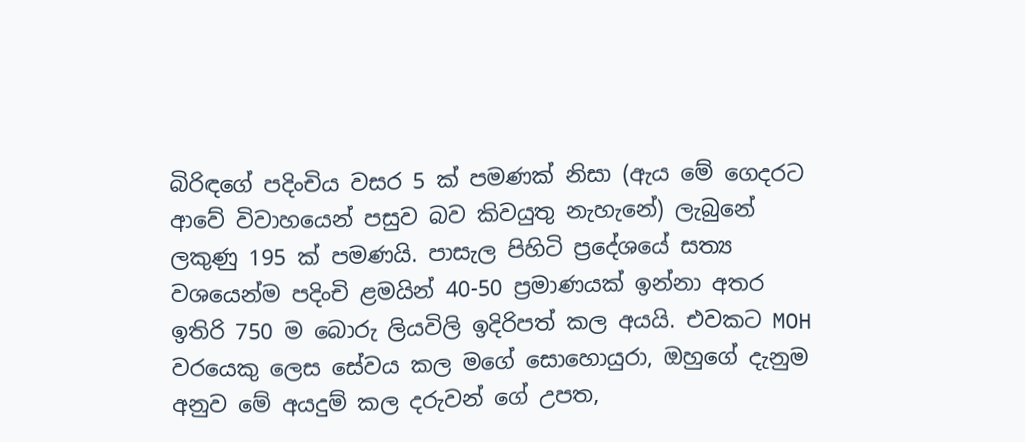බිරිඳගේ පදිංචිය වසර 5 ක් පමණක් නිසා (ඇය මේ ගෙදරට ආවේ විවාහයෙන් පසුව බව කිවයුතු නැහැනේ) ලැබුනේ ලකුණු 195 ක් පමණයි. පාසැල පිහිටි ප්‍රදේශයේ සත්‍ය වශයෙන්ම පදිංචි ළමයින් 40-50 ප්‍රමාණයක් ඉන්නා අතර ඉතිරි 750 ම බොරු ලියවිලි ඉදිරිපත් කල අයයි. එවකට MOH වරයෙකු ලෙස සේවය කල මගේ සොහොයුරා, ඔහුගේ දැනුම අනුව මේ අයදුම් කල දරුවන් ගේ උපත,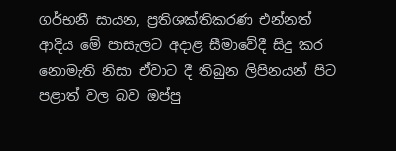ගර්භනී සායන, ප්‍රතිශක්තිකරණ එන්නත් ආදිය මේ පාසැලට අදාළ සීමාවේදී සිදු කර නොමැති නිසා ඒවාට දී තිබුන ලිපිනයන් පිට පළාත් වල බව ඔප්පු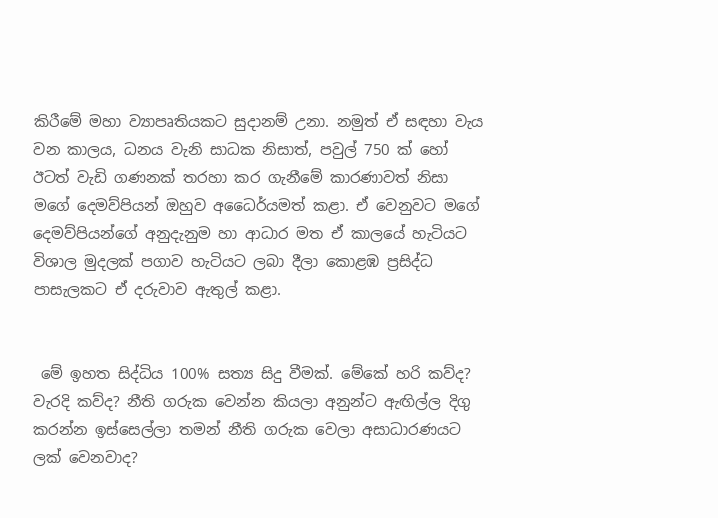කිරීමේ මහා ව්‍යාපෘතියකට සුදානම් උනා. නමුත් ඒ සඳහා වැය වන කාලය, ධනය වැනි සාධක නිසාත්, පවුල් 750 ක් හෝ ඊටත් වැඩි ගණනක් තරහා කර ගැනීමේ කාරණාවත් නිසා මගේ දෙමව්පියන් ඔහුව අධෛර්යමත් කළා. ඒ වෙනුවට මගේ දෙමව්පියන්ගේ අනුදැනුම හා ආධාර මත ඒ කාලයේ හැටියට විශාල මුදලක් පගාව හැටියට ලබා දීලා කොළඹ ප්‍රසිද්ධ පාසැලකට ඒ දරුවාව ඇතුල් කළා.


 මේ ඉහත සිද්ධිය 100% සත්‍ය සිදු වීමක්. මේකේ හරි කව්ද? වැරදි කව්ද? නීති ගරුක වෙන්න කියලා අනුන්ට ඇඟිල්ල දිගු කරන්න ඉස්සෙල්ලා තමන් නීති ගරුක වෙලා අසාධාරණයට ලක් වෙනවාද?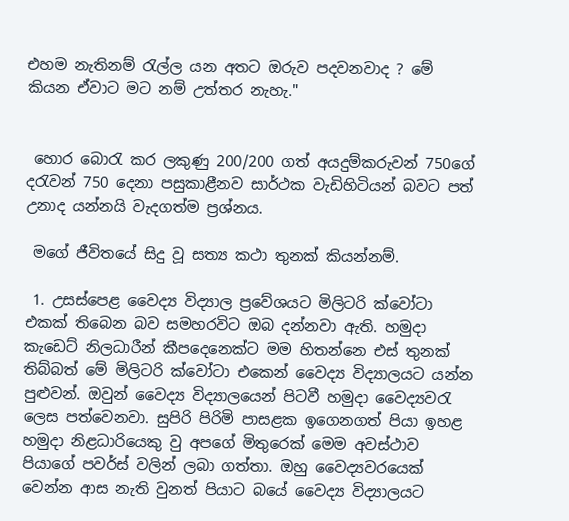එහම නැතිනම් රැල්ල යන අතට ඔරුව පදවනවාද ? මේ කියන ඒවාට මට නම් උත්තර නැහැ."


 හොර බොරැ කර ලකුණු 200/200 ගත් අයදුම්කරුවන් 750ගේ දරැවන් 750 දෙනා පසුකාළීනව සාර්ථක වැඩිහිටියන් බවට පත් උනාද යන්නයි වැදගත්ම ප්‍රශ්නය.

 මගේ ජීවිතයේ සිදු වූ සත්‍ය කථා තුනක් කියන්නම්.

 1. උසස්පෙළ වෛද්‍ය විද්‍යාල ප්‍රවේශයට මිලිටරි ක්වෝටා එකක් තිබෙන බව සමහරවිට ඔබ දන්නවා ඇති. හමුදා කැඩෙට් නිලධාරීන් කීපදෙනෙක්ට මම හිතන්නෙ එස් තුනක් තිබ්බත් මේ මිලිටරි ක්වෝටා එකෙන් වෛද්‍ය විද්‍යාලයට යන්න පුළුවන්. ඔවුන් වෛද්‍ය විද්‍යාලයෙන් පිටවී හමුදා වෛද්‍යවරැ ලෙස පත්වෙනවා. සුපිරි පිරිමි පාසළක ඉගෙනගත් පියා ඉහළ හමුදා නිළධාරියෙකු වු අපගේ මිතුරෙක් මෙම අවස්ථාව පියාගේ පවර්ස් වලින් ලබා ගත්තා. ඔහු වෛද්‍යවරයෙක් වෙන්න ආස නැති වුනත් පියාට බයේ වෛද්‍ය විද්‍යාලයට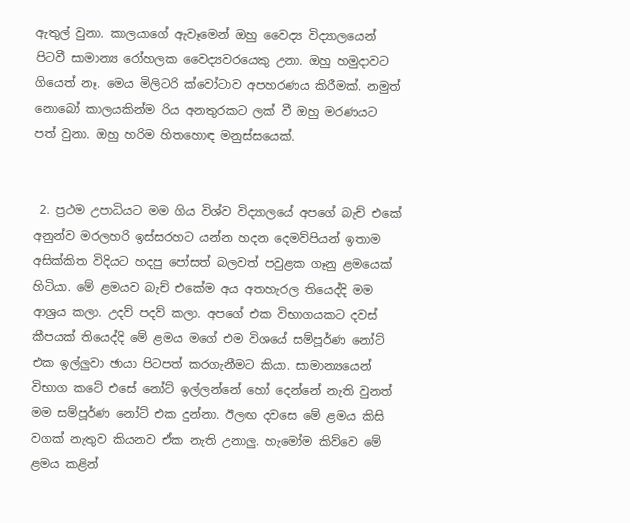ඇතුල් වුනා. කාලයාගේ ඇවෑමෙන් ඔහු වෛද්‍ය විද්‍යාලයෙන් පිටවී සාමාන්‍ය රෝහලක වෛද්‍යවරයෙකු උනා. ඔහු හමුදාවට ගියෙත් නෑ. මෙය මිලිටරි ක්වෝටාව අපහරණය කිරීමක්. නමුත් නොබෝ කාලයකින්ම රිය අනතුරකට ලක් වී ඔහු මරණයට පත් වුනා. ඔහු හරිම හිතහොඳ මනුස්සයෙක්.


 2. ප්‍රථම උපාධියට මම ගිය විශ්ව විද්‍යාලයේ අපගේ බැච් එකේ අනුන්ව මරලහරි ඉස්සරහට යන්න හදන දෙමව්පියන් ඉතාම අසික්කිත විදියට හදපු පෝසත් බලවත් පවුළක ගෑනු ළමයෙක් හිටියා. මේ ළමයව බැච් එකේම අය අතහැරල තියෙද්දි මම ආශ්‍රය කලා. උදව් පදව් කලා. අපගේ එක විභාගයකට දවස් කීපයක් තියෙද්දි මේ ළමය මගේ එම විශයේ සම්පූර්ණ නෝට් එක ඉල්ලුවා ඡායා පිටපත් කරගැනීමට කියා. සාමාන්‍යයෙන් විභාග කටේ එසේ නෝට් ඉල්ලන්නේ හෝ දෙන්නේ නැති වුනත් මම සම්පූර්ණ නෝට් එක දුන්නා. ඊලඟ දවසෙ මේ ළමය කිසි වගක් නැතුව කියනව ඒක නැති උනාලු. හැමෝම කිව්වෙ මේ ළමය කළින්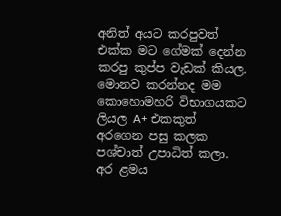අනිත් අයට කරපුවත් එක්ක මට ගේමක් දෙන්න කරපු කුප්ප වැඩක් කියල. මොනව කරන්නද මම කොහොමහරි විභාගයකට ලියල A+ එකකුත් අරගෙන පසු කලක පශ්චාත් උපාධිත් කලා. අර ළමය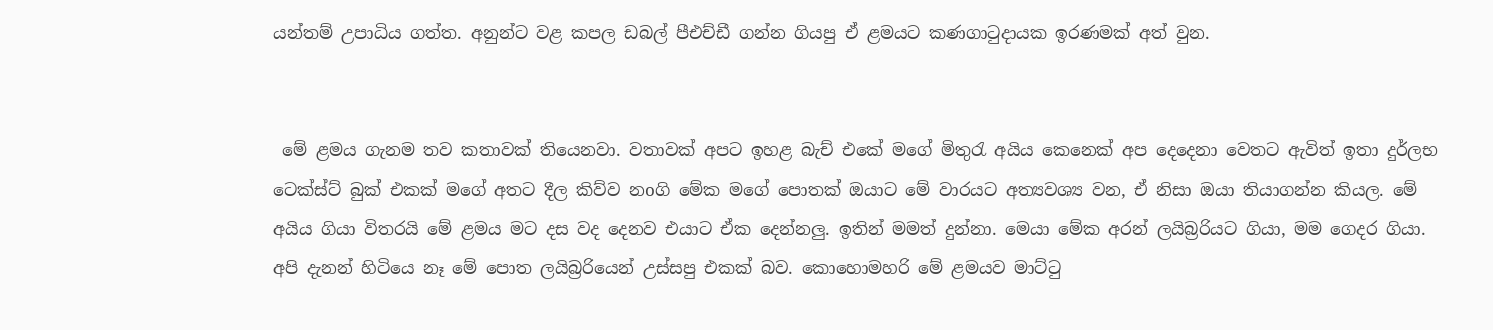යන්තම් උපාධිය ගත්ත. අනුන්ට වළ කපල ඩබල් පීඑච්ඩී ගන්න ගියපු ඒ ළමයට කණගාටුදායක ඉරණමක් අත් වුන.


 මේ ළමය ගැනම තව කතාවක් තියෙනවා. වතාවක් අපට ඉහළ බැච් එකේ මගේ මිතුරැ අයිය කෙනෙක් අප දෙදෙනා වෙතට ඇවිත් ඉතා දුර්ලභ ටෙක්ස්ට් බුක් එකක් මගේ අතට දීල කිව්ව නoගි මේක මගේ පොතක් ඔයාට මේ වාරයට අත්‍යවශ්‍ය වන, ඒ නිසා ඔයා තියාගන්න කියල. මේ අයිය ගියා විතරයි මේ ළමය මට දස වද දෙනව එයාට ඒක දෙන්නලු. ඉතින් මමත් දුන්නා. මෙයා මේක අරන් ලයිබ්‍රරියට ගියා, මම ගෙදර ගියා. අපි දැනන් හිටියෙ නෑ මේ පොත ලයිබ්‍රරියෙන් උස්සපු එකක් බව. කොහොමහරි මේ ළමයව මාට්ටු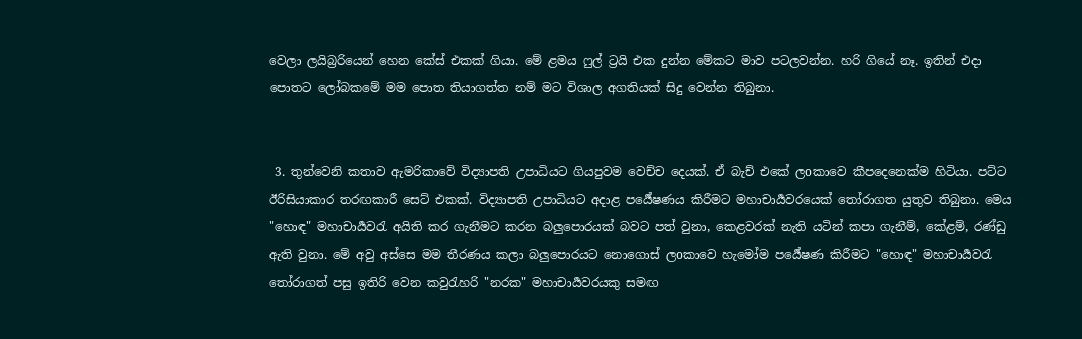වෙලා ලයිබ්‍රරියෙන් හෙන කේස් එකක් ගියා. මේ ළමය ෆුල් ට්‍රයි එක දුන්න මේකට මාව පටලවන්න. හරි ගියේ නෑ. ඉතින් එදා පොතට ලෝබකමේ මම පොත තියාගත්ත නම් මට විශාල අගතියක් සිදු වෙන්න තිබුනා.


 3. තුන්වෙනි කතාව ඇමරිකාවේ විද්‍යාපති උපාධියට ගියපුවම වෙච්ච දෙයක්. ඒ බැච් එකේ ලoකාවෙ කීපදෙනෙක්ම හිටියා. පට්ට ඊරිසියාකාර තරඟකාරී සෙට් එකක්. විද්‍යාපති උපාධියට අදාළ පර්‍යේෂණය කිරීමට මහාචාර්‍යවරයෙක් තෝරාගත යුතුව තිබුනා. මෙය "හොඳ" මහාචාර්‍යවරැ අයිති කර ගැනීමට කරන බලුපොරයක් බවට පත් වුනා, කෙළවරක් නැති යටින් කපා ගැනීම්, කේළම්, රණ්ඩු ඇති වුනා. මේ අවු අස්සෙ මම තීරණය කලා බලුපොරයට නොගොස් ලoකාවෙ හැමෝම පර්‍යේෂණ කිරීමට "හොඳ" මහාචාර්‍යවරැ තෝරාගත් පසු ඉතිරි වෙන කවුරැහරි "නරක" මහාචාර්‍යවරයකු සමඟ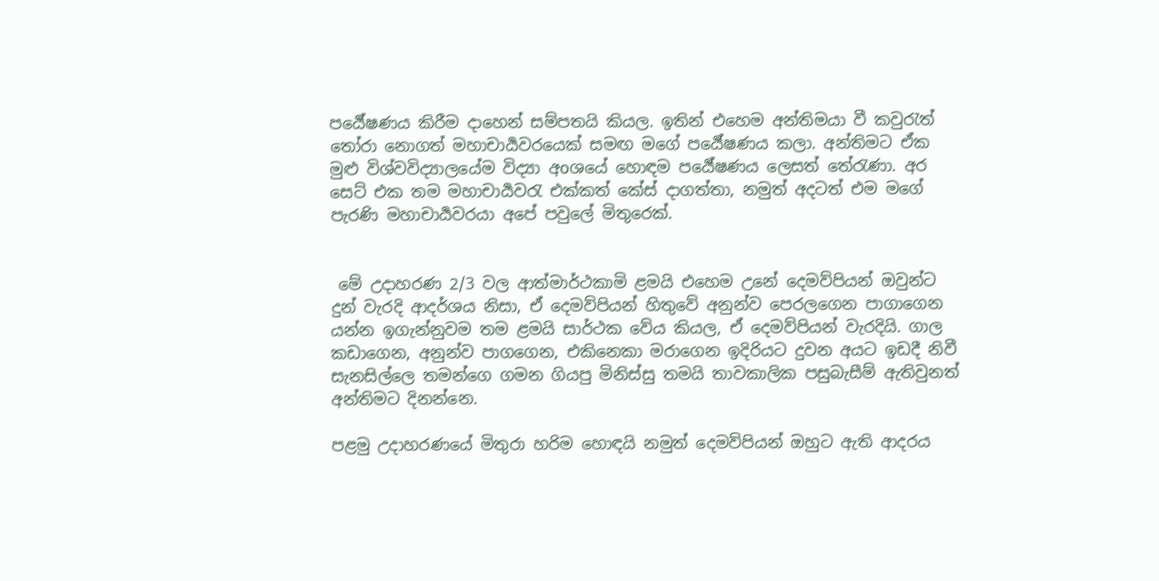පර්‍යේෂණය කිරීම දාහෙන් සම්පතයි කියල. ඉතින් එහෙම අන්තිමයා වී කවුරැත් තෝරා නොගත් මහාචාර්‍යවරයෙක් සමඟ මගේ පර්‍යේෂණය කලා. අන්තිමට ඒක මුළු විශ්වවිද්‍යාලයේම විද්‍යා අoශයේ හොඳම පර්‍යේෂණය ලෙසත් තේරැණා. අර සෙට් එක තම මහාචාර්‍යවරැ එක්කත් කේස් දාගත්තා, නමුත් අදටත් එම මගේ පැරණි මහාචාර්‍යවරයා අපේ පවුලේ මිතුරෙක්.


 මේ උදාහරණ 2/3 වල ආත්මාර්ථකාමි ළමයි එහෙම උනේ දෙමව්පියන් ඔවුන්ට දුන් වැරදි ආදර්ශය නිසා, ඒ දෙමව්පියන් හිතුවේ අනුන්ව පෙරලගෙන පාගාගෙන යන්න ඉගැන්නුවම තම ළමයි සාර්ථක වේය කියල, ඒ දෙමව්පියන් වැරදියි. ගාල කඩාගෙන, අනුන්ව පාගගෙන, එකිනෙකා මරාගෙන ඉදිරියට දුවන අයට ඉඩදී නිවී සැනසිල්ලෙ තමන්ගෙ ගමන ගියපු මිනිස්සු තමයි තාවකාලික පසුබැසීම් ඇතිවුනත් අන්තිමට දිනන්නෙ.

පළමු උදාහරණයේ මිතුරා හරිම හොඳයි නමුත් දෙමව්පියන් ඔහුට ඇති ආදරය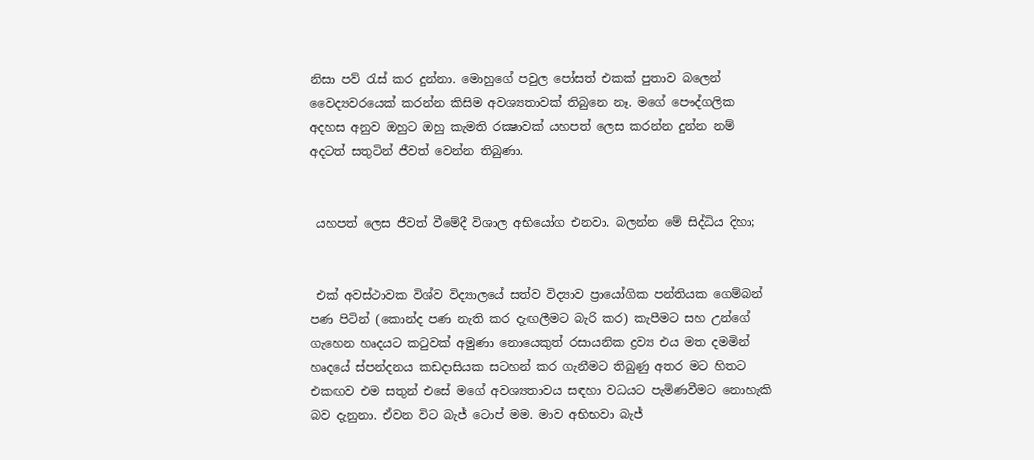නිසා පව් රැස් කර දුන්නා. මොහුගේ පවුල පෝසත් එකක් පුතාව බලෙන් වෛද්‍යවරයෙක් කරන්න කිසිම අවශ්‍යතාවක් තිබුනෙ නෑ. මගේ පෞද්ගලික අදහස අනුව ඔහුට ඔහු කැමති රක්‍ෂාවක් යහපත් ලෙස කරන්න දුන්න නම් අදටත් සතුටින් ජීවත් වෙන්න තිබුණා.


 යහපත් ලෙස ජීවත් වීමේදී විශාල අභියෝග එනවා. බලන්න මේ සිද්ධිය දිහා;


 එක් අවස්ථාවක විශ්ව විද්‍යාලයේ සත්ව විද්‍යාව ප්‍රායෝගික පන්තියක ගෙම්බන් පණ පිටින් (කොන්ද පණ නැති කර දැඟලීමට බැරි කර) කැපීමට සහ උන්ගේ ගැහෙන හෘදයට කටුවක් අමුණා නොයෙකුත් රසායනික ද්‍රව්‍ය එය මත දමමින් හෘදයේ ස්පන්දනය කඩදාසියක සටහන් කර ගැනීමට තිබුණු අතර මට හිතට එකඟව එම සතුන් එසේ මගේ අවශ්‍යතාවය සඳහා වධයට පැමිණවීමට නොහැකි බව දැනුනා. ඒවන විට බැජ් ටොප් මම. මාව අභිභවා බැජ්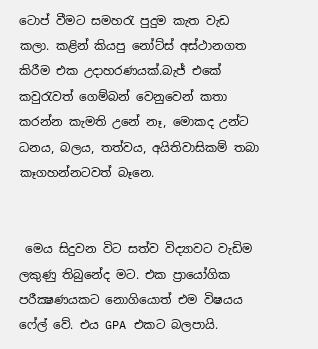ටොප් වීමට සමහරැ පුදුම කැත වැඩ කලා. කළින් කියපු නෝට්ස් අස්ථානගත කිරීම එක උදාහරණයක්.බැජ් එකේ කවුරැවත් ගෙම්බන් වෙනුවෙන් කතා කරන්න කැමති උනේ නෑ, මොකද උන්ට ධනය, බලය, තත්වය, අයිතිවාසිකම් තබා කෑගහන්නටවත් බෑනෙ.


 මෙය සිදුවන විට සත්ව විද්‍යාවට වැඩිම ලකුණු තිබුනේද මට. එක ප්‍රායෝගික පරීක්‍ෂණයකට නොගියොත් එම විෂයය ෆේල් වේ. එය GPA එකට බලපායි.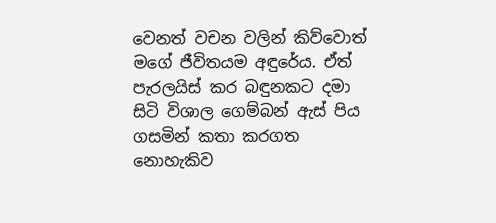වෙනත් වචන වලින් කිව්වොත් මගේ ජීවිතයම අඳුරේය. ඒත් පැරලයිස් කර බඳුනකට දමා සිටි විශාල ගෙම්බන් ඇස් පිය ගසමින් කතා කරගත නොහැකිව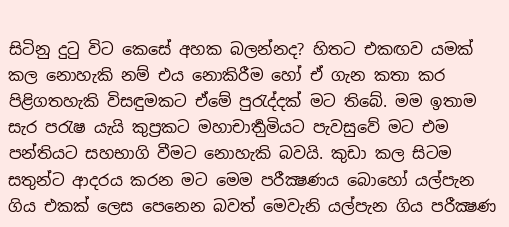සිටිනු දුටු විට කෙසේ අහක බලන්නද? හිතට එකඟව යමක් කල නොහැකි නම් එය නොකිරීම හෝ ඒ ගැන කතා කර පිළිගතහැකි විසඳුමකට ඒමේ පුරැද්දක් මට තිබේ. මම ඉතාම සැර පරැෂ යැයි කුප්‍රකට මහාචාර්‍තුමියට පැවසුවේ මට එම පන්තියට සහභාගි වීමට නොහැකි බවයි. කුඩා කල සිටම සතුන්ට ආදරය කරන මට මෙම පරීක්‍ෂණය බොහෝ යල්පැන ගිය එකක් ලෙස පෙනෙන බවත් මෙවැනි යල්පැන ගිය පරීක්‍ෂණ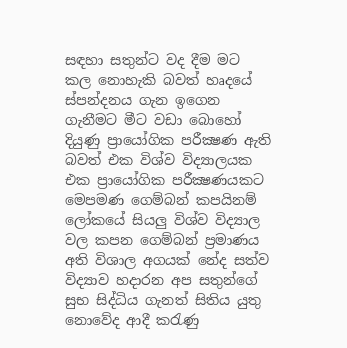සඳහා සතුන්ට වද දීම මට කල නොහැකි බවත් හෘදයේ ස්පන්දනය ගැන ඉගෙන ගැනීමට මීට වඩා බොහෝ දියුණු ප්‍රායෝගික පරීක්‍ෂණ ඇති බවත් එක විශ්ව විද්‍යාලයක එක ප්‍රායෝගික පරීක්‍ෂණයකට මෙපමණ ගෙම්බන් කපයිනම් ලෝකයේ සියලු විශ්ව විද්‍යාල වල කපන ගෙම්බන් ප්‍රමාණය අති විශාල අගයක් නේද සත්ව විද්‍යාව හදාරන අප සතුන්ගේ සුභ සිද්ධිය ගැනත් සිතිය යුතු නොවේද ආදී කරැණු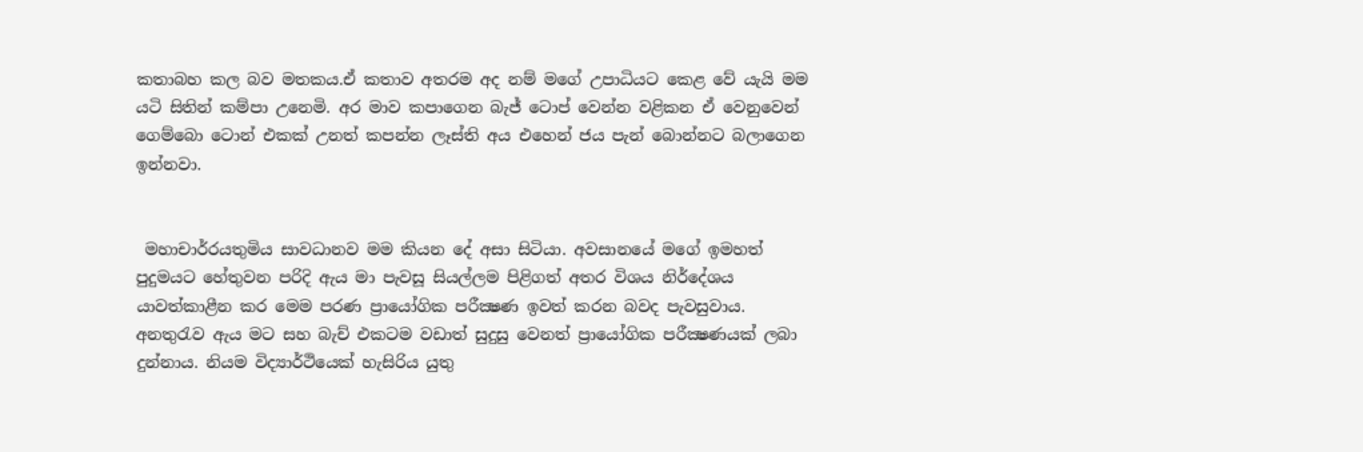කතාබහ කල බව මතකය.ඒ කතාව අතරම අද නම් මගේ උපාධියට කෙළ වේ යැයි මම යටි සිතින් කම්පා උනෙමි. අර මාව කපාගෙන බැජ් ටොප් වෙන්න වළිකන ඒ වෙනුවෙන් ගෙම්බො ටොන් එකක් උනත් කපන්න ලෑස්ති අය එහෙන් ජය පැන් බොන්නට බලාගෙන ඉන්නවා.


 මහාචාර්‍රයතුමිය සාවධානව මම කියන දේ අසා සිටියා. අවසානයේ මගේ ඉමහත් පුදුමයට හේතුවන පරිදි ඇය මා පැවසූ සියල්ලම පිළිගත් අතර විශය නිර්දේශය යාවත්කාළීන කර මෙම පරණ ප්‍රායෝගික පරීක්‍ෂණ ඉවත් කරන බවද පැවසුවාය. අනතුරැව ඇය මට සහ බැච් එකටම වඩාත් සුදුසු වෙනත් ප්‍රායෝගික පරීක්‍ෂණයක් ලබා දුන්නාය. නියම විද්‍යාර්ථියෙක් හැසිරිය යුතු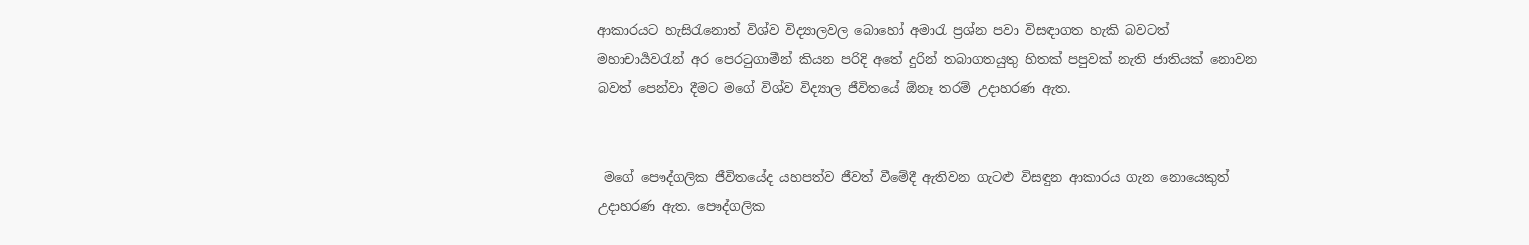ආකාරයට හැසිරැනොත් විශ්ව විද්‍යාලවල බොහෝ අමාරැ ප්‍රශ්න පවා විසඳාගත හැකි බවටත් මහාචාර්‍යවරැන් අර පෙරටුගාමීන් කියන පරිදි අතේ දුරින් තබාගතයුතු හිතක් පපුවක් නැති ජාතියක් නොවන බවත් පෙන්වා දීමට මගේ විශ්ව විද්‍යාල ජීවිතයේ ඕනෑ තරම් උදාහරණ ඇත.


 මගේ පෞද්ගලික ජීවිතයේද යහපත්ව ජීවත් වීමේදී ඇතිවන ගැටළු විසඳුන ආකාරය ගැන නොයෙකුත් උදාහරණ ඇත. පෞද්ගලික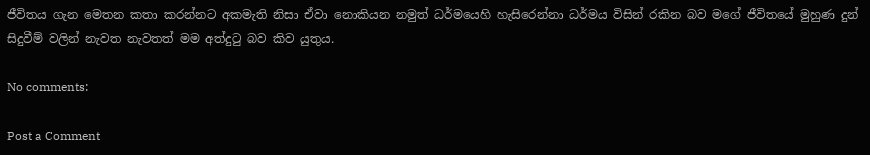ජීවිතය ගැන මෙතන කතා කරන්නට අකමැති නිසා ඒවා නොකියන නමුත් ධර්මයෙහි හැසිරෙන්නා ධර්මය විසින් රකින බව මගේ ජීවිතයේ මුහුණ දුන් සිදුවීම් වලින් නැවත නැවතත් මම අත්දුටු බව කිව යුතුය.

No comments:

Post a Comment